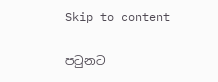Skip to content

පටුනට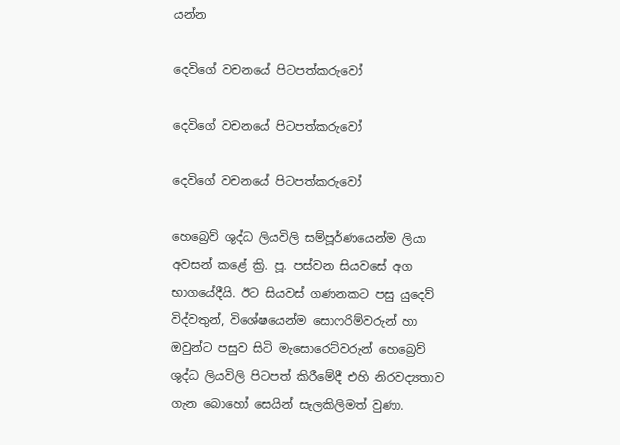යන්න

දෙවිගේ වචනයේ පිටපත්කරුවෝ

දෙවිගේ වචනයේ පිටපත්කරුවෝ

දෙවිගේ වචනයේ පිටපත්කරුවෝ

හෙබ්‍රෙව් ශුද්ධ ලියවිලි සම්පූර්ණයෙන්ම ලියා අවසන් කළේ ක්‍රි. පූ. පස්වන සියවසේ අග භාගයේදීයි. ඊට සියවස් ගණනකට පසු යුදෙව් විද්වතුන්, විශේෂයෙන්ම සොෆරිම්වරුන් හා ඔවුන්ට පසුව සිටි මැසොරෙට්වරුන් හෙබ්‍රෙව් ශුද්ධ ලියවිලි පිටපත් කිරීමේදී එහි නිරවද්‍යතාව ගැන බොහෝ සෙයින් සැලකිලිමත් වුණා.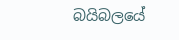බයිබලයේ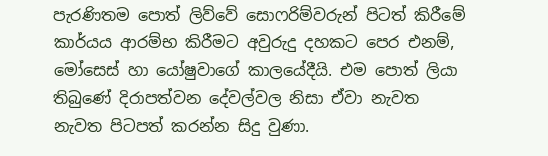පැරණිතම පොත් ලිව්වේ සොෆරිම්වරුන් පිටත් කිරීමේ කාර්යය ආරම්භ කිරීමට අවුරුදු දහකට පෙර එනම්, මෝසෙස් හා යෝෂුවාගේ කාලයේදීයි. එම පොත් ලියා තිබුණේ දිරාපත්වන දේවල්වල නිසා ඒවා නැවත නැවත පිටපත් කරන්න සිදු වුණා.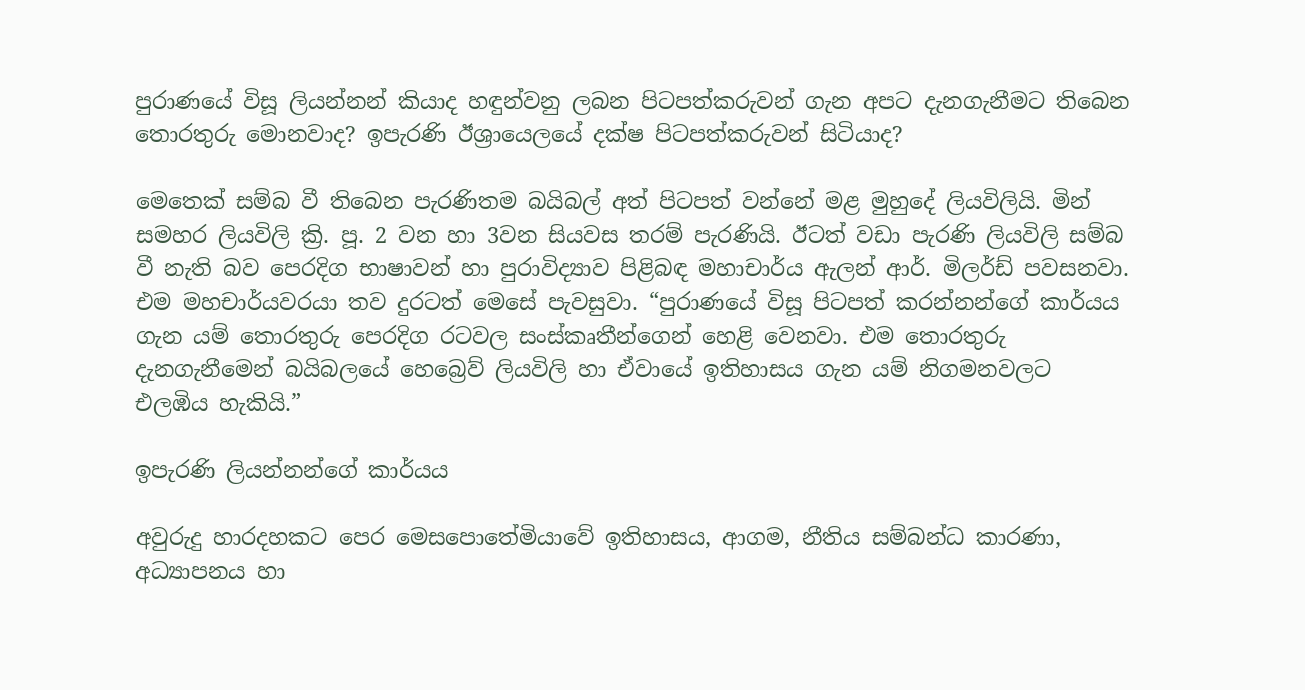පුරාණයේ විසූ ලියන්නන් කියාද හඳුන්වනු ලබන පිටපත්කරුවන් ගැන අපට දැනගැනීමට තිබෙන තොරතුරු මොනවාද? ඉපැරණි ඊශ්‍රායෙලයේ දක්ෂ පිටපත්කරුවන් සිටියාද?

මෙතෙක් සම්බ වී තිබෙන පැරණිතම බයිබල් අත් පිටපත් වන්නේ මළ මුහුදේ ලියවිලියි. මින් සමහර ලියවිලි ක්‍රි. පූ. 2 වන හා 3වන සියවස තරම් පැරණියි. ඊටත් වඩා පැරණි ලියවිලි සම්බ වී නැති බව පෙරදිග භාෂාවන් හා පුරාවිද්‍යාව පිළිබඳ මහාචාර්ය ඇලන් ආර්. මිලර්ඩ් පවසනවා. එම මහචාර්යවරයා තව දුරටත් මෙසේ පැවසුවා. “පුරාණයේ විසූ පිටපත් කරන්නන්ගේ කාර්යය ගැන යම් තොරතුරු පෙරදිග රටවල සංස්කෘතීන්ගෙන් හෙළි වෙනවා. එම තොරතුරු දැනගැනීමෙන් බයිබලයේ හෙබ්‍රෙව් ලියවිලි හා ඒවායේ ඉතිහාසය ගැන යම් නිගමනවලට එලඹිය හැකියි.”

ඉපැරණි ලියන්නන්ගේ කාර්යය

අවුරුදු හාරදහකට පෙර මෙසපොතේමියාවේ ඉතිහාසය, ආගම, නීතිය සම්බන්ධ කාරණා, අධ්‍යාපනය හා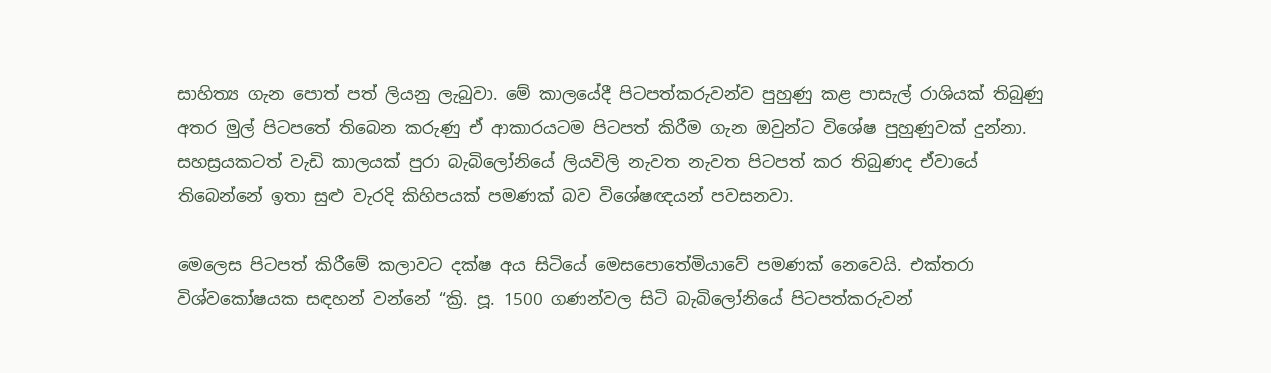සාහිත්‍ය ගැන පොත් පත් ලියනු ලැබුවා. මේ කාලයේදී පිටපත්කරුවන්ව පුහුණු කළ පාසැල් රාශියක් තිබුණු අතර මුල් පිටපතේ තිබෙන කරුණු ඒ ආකාරයටම පිටපත් කිරීම ගැන ඔවුන්ට විශේෂ පුහුණුවක් දුන්නා. සහස්‍රයකටත් වැඩි කාලයක් පුරා බැබිලෝනියේ ලියවිලි නැවත නැවත පිටපත් කර තිබුණද ඒවායේ තිබෙන්නේ ඉතා සුළු වැරදි කිහිපයක් පමණක් බව විශේෂඥයන් පවසනවා.

මෙලෙස පිටපත් කිරීමේ කලාවට දක්ෂ අය සිටියේ මෙසපොතේමියාවේ පමණක් නෙවෙයි. එක්තරා විශ්වකෝෂයක සඳහන් වන්නේ “ක්‍රි. පූ. 1500 ගණන්වල සිටි බැබිලෝනියේ පිටපත්කරුවන්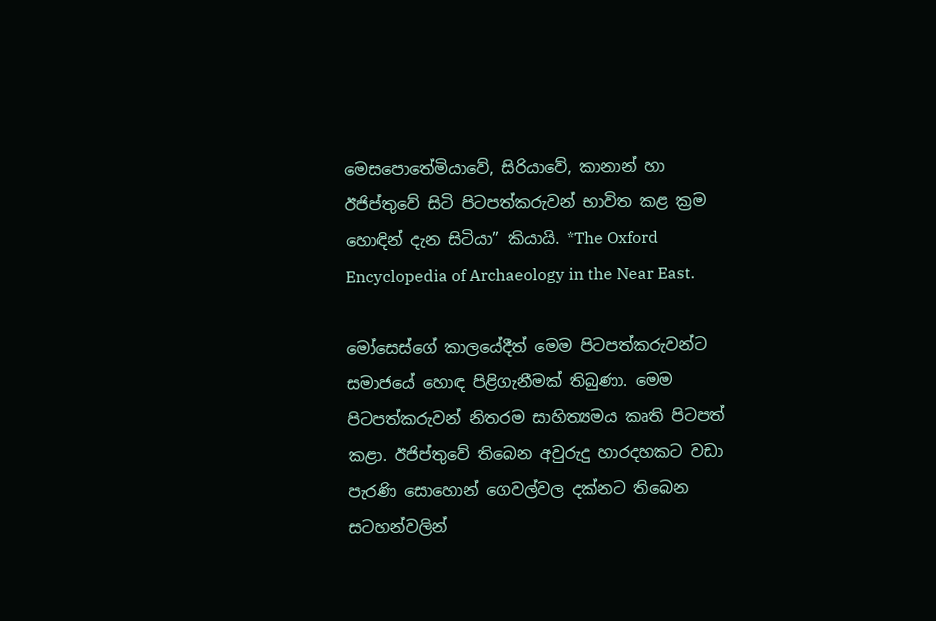මෙසපොතේමියාවේ, සිරියාවේ, කානාන් හා ඊජිප්තුවේ සිටි පිටපත්කරුවන් භාවිත කළ ක්‍රම හොඳින් දැන සිටියා” කියායි. *The Oxford Encyclopedia of Archaeology in the Near East.

මෝසෙස්ගේ කාලයේදීත් මෙම පිටපත්කරුවන්ට සමාජයේ හොඳ පිළිගැනීමක් තිබුණා. මෙම පිටපත්කරුවන් නිතරම සාහිත්‍යමය කෘති පිටපත් කළා. ඊජිප්තුවේ තිබෙන අවුරුදු හාරදහකට වඩා පැරණි සොහොන් ගෙවල්වල දක්නට තිබෙන සටහන්වලින්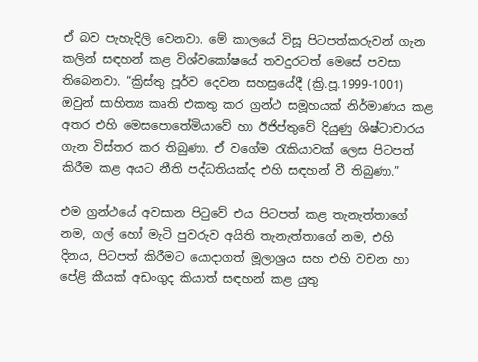ඒ බව පැහැදිලි වෙනවා. මේ කාලයේ විසූ පිටපත්කරුවන් ගැන කලින් සඳහන් කළ විශ්වකෝෂයේ තවදුරටත් මෙසේ පවසා තිබෙනවා. “ක්‍රිස්තු පූර්ව දෙවන සහස්‍රයේදී (ක්‍රි.පූ.1999-1001) ඔවුන් සාහිත්‍ය කෘති එකතු කර ග්‍රන්ථ සමූහයක් නිර්මාණය කළ අතර එහි මෙසපොතේමියාවේ හා ඊජිප්තුවේ දියුණු ශිෂ්ටාචාරය ගැන විස්තර කර තිබුණා. ඒ වගේම රැකියාවක් ලෙස පිටපත් කිරීම කළ අයට නීති පද්ධතියක්ද එහි සඳහන් වී තිබුණා.”

එම ග්‍රන්ථයේ අවසාන පිටුවේ එය පිටපත් කළ තැනැත්තාගේ නම, ගල් හෝ මැටි පුවරුව අයිති තැනැත්තාගේ නම, එහි දිනය, පිටපත් කිරීමට යොදාගත් මූලාශ්‍රය සහ එහි වචන හා පේළි කීයක් අඩංගුද කියාත් සඳහන් කළ යුතු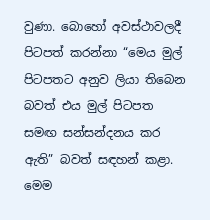වුණා. බොහෝ අවස්ථාවලදී පිටපත් කරන්නා “මෙය මුල් පිටපතට අනුව ලියා තිබෙන බවත් එය මුල් පිටපත සමඟ සන්සන්දනය කර ඇති” බවත් සඳහන් කළා. මෙම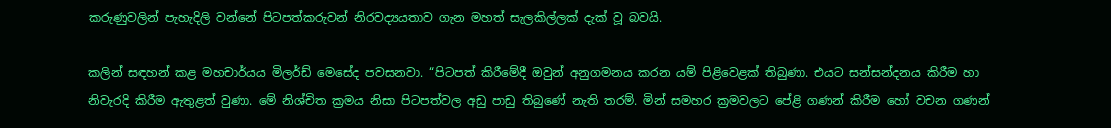කරුණුවලින් පැහැදිලි වන්නේ පිටපත්කරුවන් නිරවද්‍යයතාව ගැන මහත් සැලකිල්ලක් දැක් වූ බවයි.

කලින් සඳහන් කළ මහචාර්යය මිලර්ඩ් මෙසේද පවසනවා. “පිටපත් කිරීමේදී ඔවුන් අනුගමනය කරන යම් පිළිවෙළක් තිබුණා. එයට සන්සන්දනය කිරීම හා නිවැරදි කිරීම ඇතුළත් වුණා. මේ නිශ්චිත ක්‍රමය නිසා පිටපත්වල අඩු පාඩු තිබුණේ නැති තරම්. මින් සමහර ක්‍රමවලට පේළි ගණන් කිරීම හෝ වචන ගණන්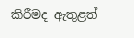කිරීමද ඇතුළත්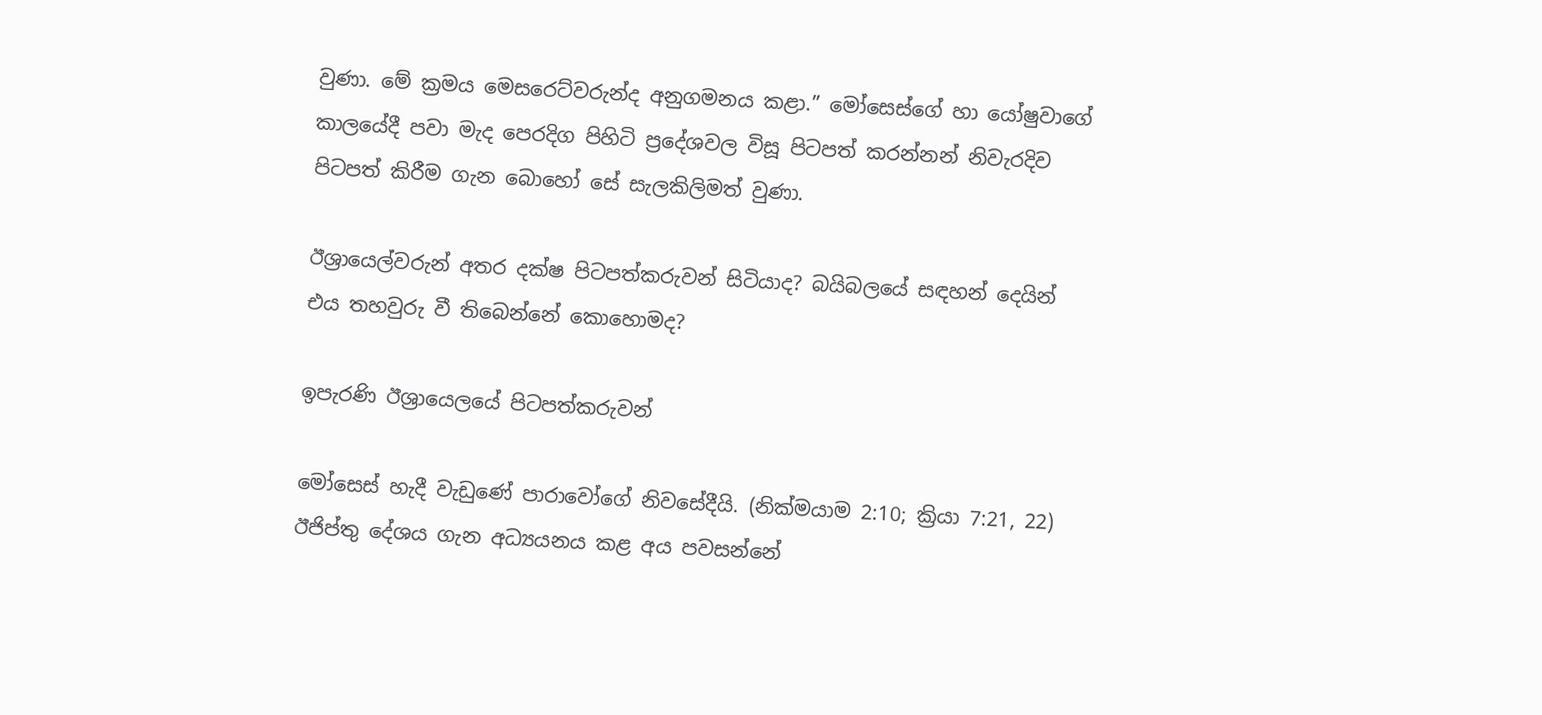වුණා. මේ ක්‍රමය මෙසරෙට්වරුන්ද අනුගමනය කළා.” මෝසෙස්ගේ හා යෝෂුවාගේ කාලයේදී පවා මැද පෙරදිග පිහිටි ප්‍රදේශවල විසූ පිටපත් කරන්නන් නිවැරදිව පිටපත් කිරීම ගැන බොහෝ සේ සැලකිලිමත් වුණා.

ඊශ්‍රායෙල්වරුන් අතර දක්ෂ පිටපත්කරුවන් සිටියාද? බයිබලයේ සඳහන් දෙයින් එය තහවුරු වී තිබෙන්නේ කොහොමද?

ඉපැරණි ඊශ්‍රායෙලයේ පිටපත්කරුවන්

මෝසෙස් හැදී වැඩුණේ පාරාවෝගේ නිවසේදීයි. (නික්මයාම 2:10; ක්‍රියා 7:21, 22) ඊජිප්තු දේශය ගැන අධ්‍යයනය කළ අය පවසන්නේ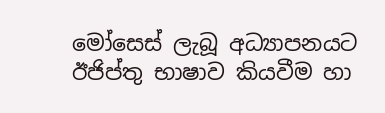මෝසෙස් ලැබූ අධ්‍යාපනයට ඊජිප්තු භාෂාව කියවීම හා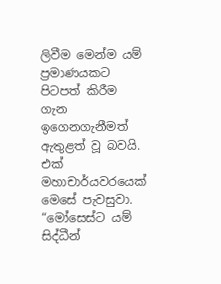ලිවීම මෙන්ම යම් ප්‍රමාණයකට පිටපත් කිරීම ගැන ඉගෙනගැනීමත් ඇතුළත් වූ බවයි. එක් මහාචාර්යවරයෙක් මෙසේ පැවසුවා. “මෝසෙස්ට යම් සිද්ධීන්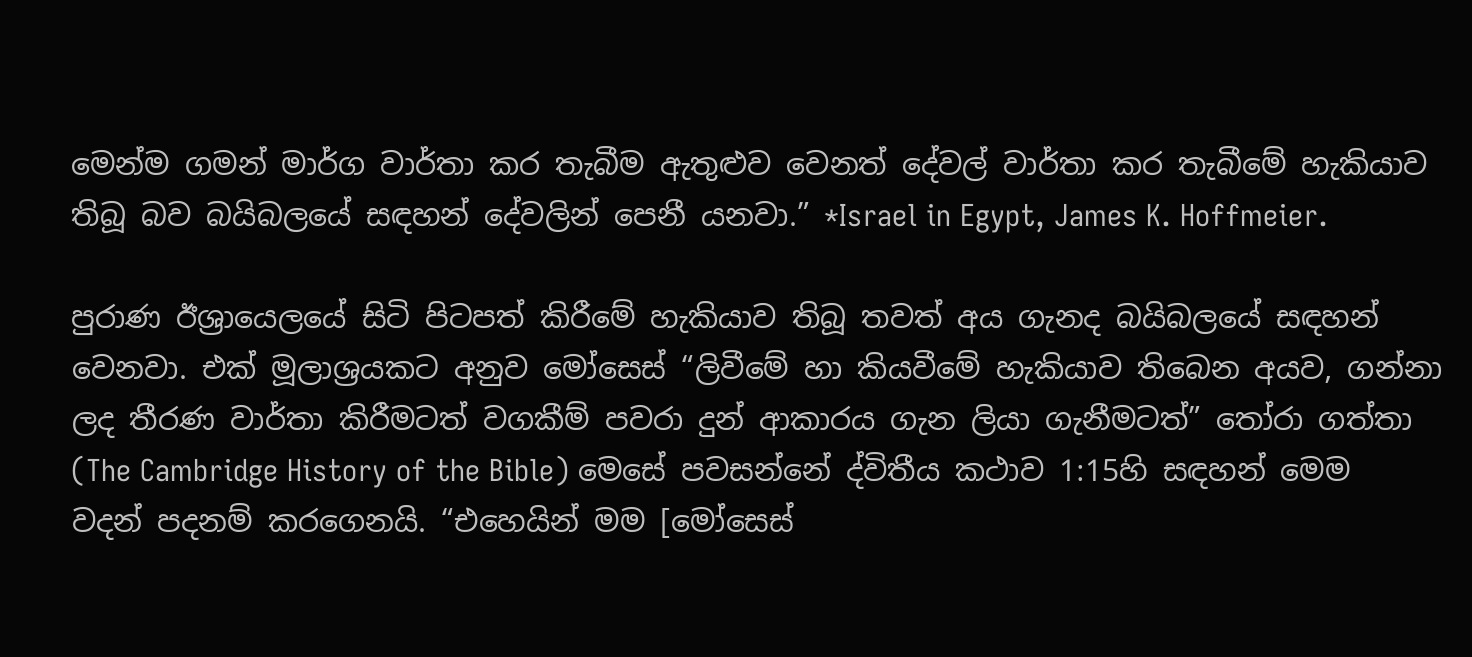මෙන්ම ගමන් මාර්ග වාර්තා කර තැබීම ඇතුළුව වෙනත් දේවල් වාර්තා කර තැබීමේ හැකියාව තිබූ බව බයිබලයේ සඳහන් දේවලින් පෙනී යනවා.” *Israel in Egypt, James K. Hoffmeier.

පුරාණ ඊශ්‍රායෙලයේ සිටි පිටපත් කිරීමේ හැකියාව තිබූ තවත් අය ගැනද බයිබලයේ සඳහන් වෙනවා. එක් මූලාශ්‍රයකට අනුව මෝසෙස් “ලිවීමේ හා කියවීමේ හැකියාව තිබෙන අයව, ගන්නා ලද තීරණ වාර්තා කිරීමටත් වගකීම් පවරා දුන් ආකාරය ගැන ලියා ගැනීමටත්” තෝරා ගත්තා (The Cambridge History of the Bible) මෙසේ පවසන්නේ ද්විතීය කථාව 1:15හි සඳහන් මෙම වදන් පදනම් කරගෙනයි. “එහෙයින් මම [මෝසෙස්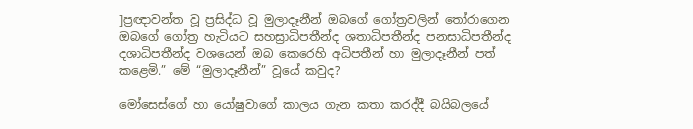]ප්‍රඥාවන්ත වූ ප්‍රසිද්ධ වූ මුලාදෑනීන් ඔබගේ ගෝත්‍රවලින් තෝරාගෙන ඔබගේ ගෝත්‍ර හැටියට සහස්‍රාධිපතීන්ද ශතාධිපතීන්ද පනසාධිපතීන්ද දශාධිපතීන්ද වශයෙන් ඔබ කෙරෙහි අධිපතීන් හා මුලාදෑනීන් පත් කළෙමි.” මේ “මුලාදෑනීන්” වූයේ කවුද?

මෝසෙස්ගේ හා යෝෂුවාගේ කාලය ගැන කතා කරද්දී බයිබලයේ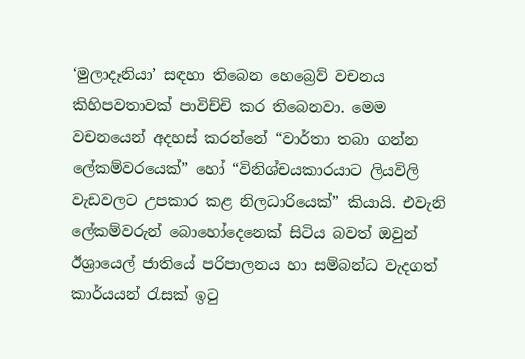‘මුලාදෑනියා’ සඳහා තිබෙන හෙබ්‍රෙව් වචනය කිහිපවතාවක් පාවිච්චි කර තිබෙනවා. මෙම වචනයෙන් අදහස් කරන්නේ “වාර්තා තබා ගන්න ලේකම්වරයෙක්” හෝ “විනිශ්චයකාරයාට ලියවිලි වැඩවලට උපකාර කළ නිලධාරියෙක්” කියායි. එවැනි ලේකම්වරුන් බොහෝදෙනෙක් සිටිය බවත් ඔවුන් ඊශ්‍රායෙල් ජාතියේ පරිපාලනය හා සම්බන්ධ වැදගත් කාර්යයන් රැසක් ඉටු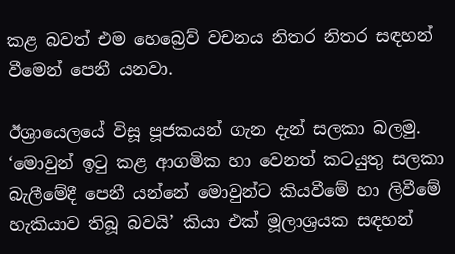කළ බවත් එම හෙබ්‍රෙව් වචනය නිතර නිතර සඳහන් වීමෙන් පෙනී යනවා.

ඊශ්‍රායෙලයේ විසූ පූජකයන් ගැන දැන් සලකා බලමු. ‘මොවුන් ඉටු කළ ආගමික හා වෙනත් කටයුතු සලකා බැලීමේදී පෙනී යන්නේ මොවුන්ට කියවීමේ හා ලිවීමේ හැකියාව තිබූ බවයි’ කියා එක් මූලාශ්‍රයක සඳහන්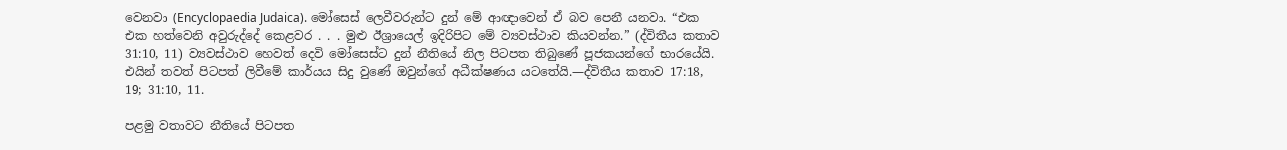වෙනවා (Encyclopaedia Judaica). මෝසෙස් ලෙවීවරුන්ට දුන් මේ ආඥාවෙන් ඒ බව පෙනී යනවා. “එක එක හත්වෙනි අවුරුද්දේ කෙළවර . . . මුළු ඊශ්‍රායෙල් ඉදිරිපිට මේ ව්‍යවස්ථාව කියවන්න.” (ද්විතීය කතාව 31:10, 11) ව්‍යවස්ථාව හෙවත් දෙවි මෝසෙස්ට දුන් නීතියේ නිල පිටපත තිබුණේ පූජකයන්ගේ භාරයේයි. එයින් තවත් පිටපත් ලිවීමේ කාර්යය සිදු වුණේ ඔවුන්ගේ අධීක්ෂණය යටතේයි.—ද්විතීය කතාව 17:18, 19; 31:10, 11.

පළමු වතාවට නීතියේ පිටපත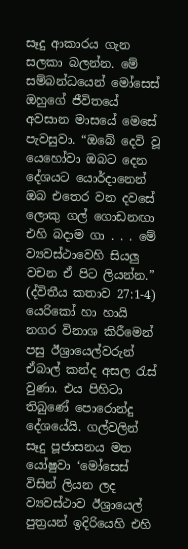සෑදු ආකාරය ගැන සලකා බලන්න. මේ සම්බන්ධයෙන් මෝසෙස් ඔහුගේ ජීවිතයේ අවසාන මාසයේ මෙසේ පැවසුවා. “ඔබේ දෙවි වූ යෙහෝවා ඔබට දෙන දේශයට යොර්දානෙන් ඔබ එතෙර වන දවසේ ලොකු ගල් ගොඩනඟා එහි බදාම ගා . . . මේ ව්‍යවස්ථාවෙහි සියලු වචන ඒ පිට ලියන්න.” (ද්විතීය කතාව 27:1-4) යෙරිකෝ හා හායි නගර විනාශ කිරීමෙන් පසු ඊශ්‍රායෙල්වරුන් ඒබාල් කන්ද අසල රැස් වුණා. එය පිහිටා තිබුණේ පොරොන්දු දේශයේයි. ගල්වලින් සෑදු පූජාසනය මත යෝෂුවා ‘මෝසෙස් විසින් ලියන ලද ව්‍යවස්ථාව ඊශ්‍රායෙල් පුත්‍රයන් ඉදිරියෙහි එහි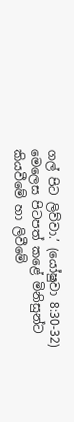ගල් පිට ලිව්වා.’ (යෝෂුවා 8:30-32) මෙලෙස පිටපත් කළේ මිනිසුන්ට කියවීමේ හා ලිවීමේ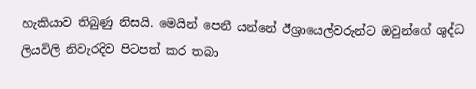හැකියාව තිබුණු නිසයි. මෙයින් පෙනී යන්නේ ඊශ්‍රායෙල්වරුන්ට ඔවුන්ගේ ශුද්ධ ලියවිලි නිවැරදිව පිටපත් කර තබා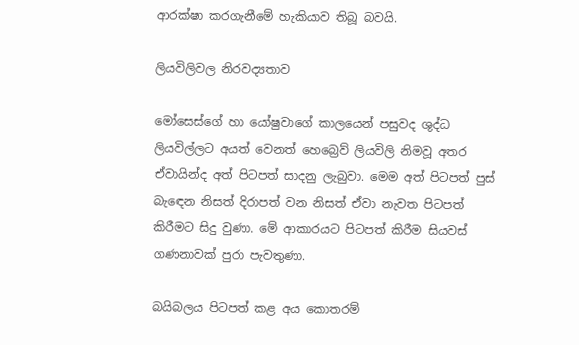ආරක්ෂා කරගැනීමේ හැකියාව තිබූ බවයි.

ලියවිලිවල නිරවද්‍යතාව

මෝසෙස්ගේ හා යෝෂුවාගේ කාලයෙන් පසුවද ශුද්ධ ලියවිල්ලට අයත් වෙනත් හෙබ්‍රෙව් ලියවිලි නිමවූ අතර ඒවායින්ද අත් පිටපත් සාදනු ලැබුවා. මෙම අත් පිටපත් පුස් බැඳෙන නිසත් දිරාපත් වන නිසත් ඒවා නැවත පිටපත් කිරීමට සිදු වුණා. මේ ආකාරයට පිටපත් කිරීම සියවස් ගණනාවක් පුරා පැවතුණා.

බයිබලය පිටපත් කළ අය කොතරම්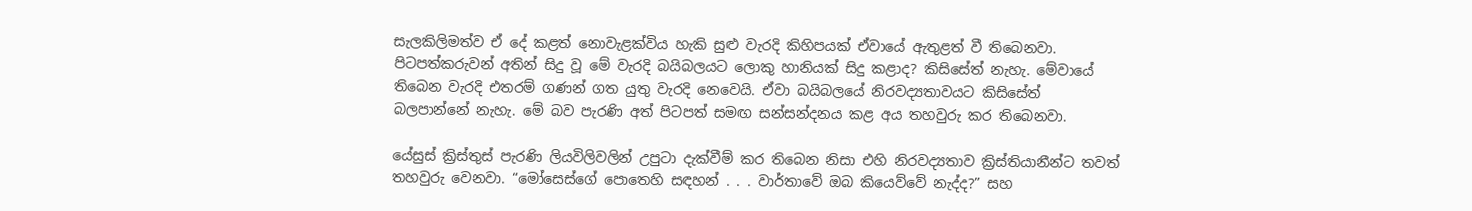සැලකිලිමත්ව ඒ දේ කළත් නොවැළක්විය හැකි සුළු වැරදි කිහිපයක් ඒවායේ ඇතුළත් වී තිබෙනවා. පිටපත්කරුවන් අතින් සිදු වූ මේ වැරදි බයිබලයට ලොකු හානියක් සිදු කළාද? කිසිසේත් නැහැ. මේවායේ තිබෙන වැරදි එතරම් ගණන් ගත යුතු වැරදි නෙවෙයි. ඒවා බයිබලයේ නිරවද්‍යතාවයට කිසිසේත් බලපාන්නේ නැහැ. මේ බව පැරණි අත් පිටපත් සමඟ සන්සන්දනය කළ අය තහවුරු කර තිබෙනවා.

යේසුස් ක්‍රිස්තුස් පැරණි ලියවිලිවලින් උපුටා දැක්වීම් කර තිබෙන නිසා එහි නිරවද්‍යතාව ක්‍රිස්තියානීන්ට තවත් තහවුරු වෙනවා. “මෝසෙස්ගේ පොතෙහි සඳහන් . . . වාර්තාවේ ඔබ කියෙව්වේ නැද්ද?” සහ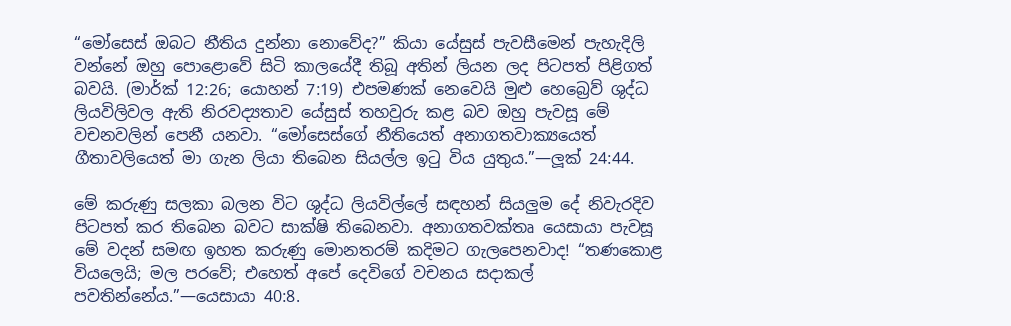“මෝසෙස් ඔබට නීතිය දුන්නා නොවේද?” කියා යේසුස් පැවසීමෙන් පැහැදිලි වන්නේ ඔහු පොළොවේ සිටි කාලයේදී තිබූ අතින් ලියන ලද පිටපත් පිළිගත් බවයි. (මාර්ක් 12:26; යොහන් 7:19) එපමණක් නෙවෙයි මුළු හෙබ්‍රෙව් ශුද්ධ ලියවිලිවල ඇති නිරවද්‍යතාව යේසුස් තහවුරු කළ බව ඔහු පැවසූ මේ වචනවලින් පෙනී යනවා. “මෝසෙස්ගේ නීතියෙත් අනාගතවාක්‍යයෙත් ගීතාවලියෙත් මා ගැන ලියා තිබෙන සියල්ල ඉටු විය යුතුය.”—ලූක් 24:44.

මේ කරුණු සලකා බලන විට ශුද්ධ ලියවිල්ලේ සඳහන් සියලුම දේ නිවැරදිව පිටපත් කර තිබෙන බවට සාක්ෂි තිබෙනවා. අනාගතවක්තෘ යෙසායා පැවසූ මේ වදන් සමඟ ඉහත කරුණු මොනතරම් කදිමට ගැලපෙනවාද! “තණකොළ වියලෙයි; මල පරවේ; එහෙත් අපේ දෙවිගේ වචනය සදාකල් පවතින්නේය.”—යෙසායා 40:8.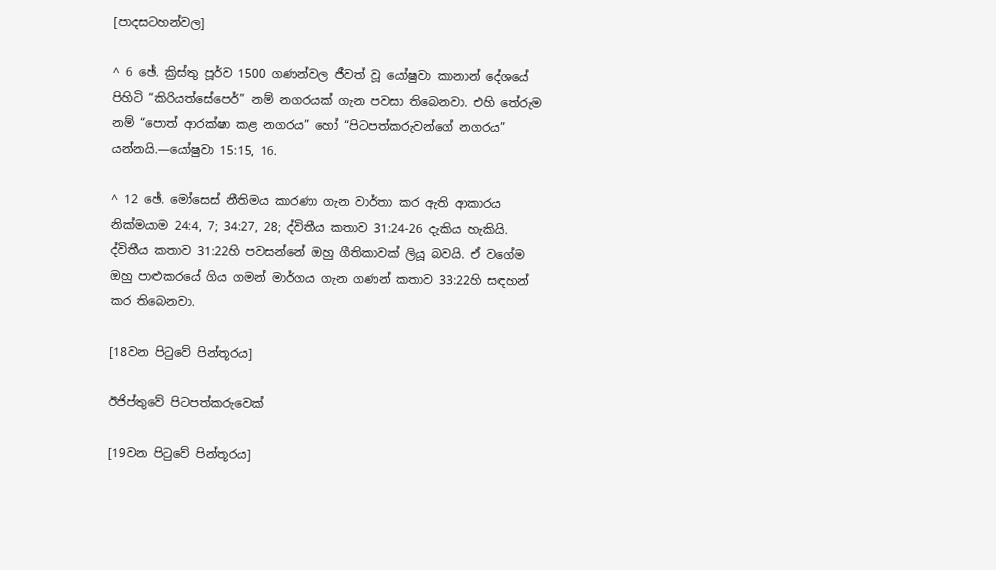[පාදසටහන්වල]

^ 6 ඡේ. ක්‍රිස්තු පූර්ව 1500 ගණන්වල ජීවත් වූ යෝෂුවා කානාන් දේශයේ පිහිටි “කිරියත්සේපෙර්” නම් නගරයක් ගැන පවසා තිබෙනවා. එහි තේරුම නම් “පොත් ආරක්ෂා කළ නගරය” හෝ “පිටපත්කරුවන්ගේ නගරය” යන්නයි.—යෝෂුවා 15:15, 16.

^ 12 ඡේ. මෝසෙස් නීතිමය කාරණා ගැන වාර්තා කර ඇති ආකාරය නික්මයාම 24:4, 7; 34:27, 28; ද්විතීය කතාව 31:24-26 දැකිය හැකියි. ද්විතීය කතාව 31:22හි පවසන්නේ ඔහු ගීතිකාවක් ලියූ බවයි. ඒ වගේම ඔහු පාළුකරයේ ගිය ගමන් මාර්ගය ගැන ගණන් කතාව 33:22හි සඳහන් කර තිබෙනවා.

[18වන පිටුවේ පින්තූරය]

ඊජිප්තුවේ පිටපත්කරුවෙක්

[19වන පිටුවේ පින්තූරය]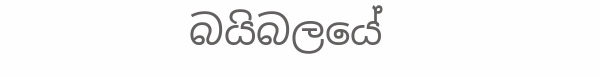බයිබලයේ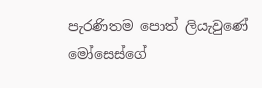පැරණිතම පොත් ලියැවුණේ මෝසෙස්ගේ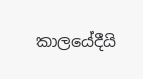කාලයේදීයි